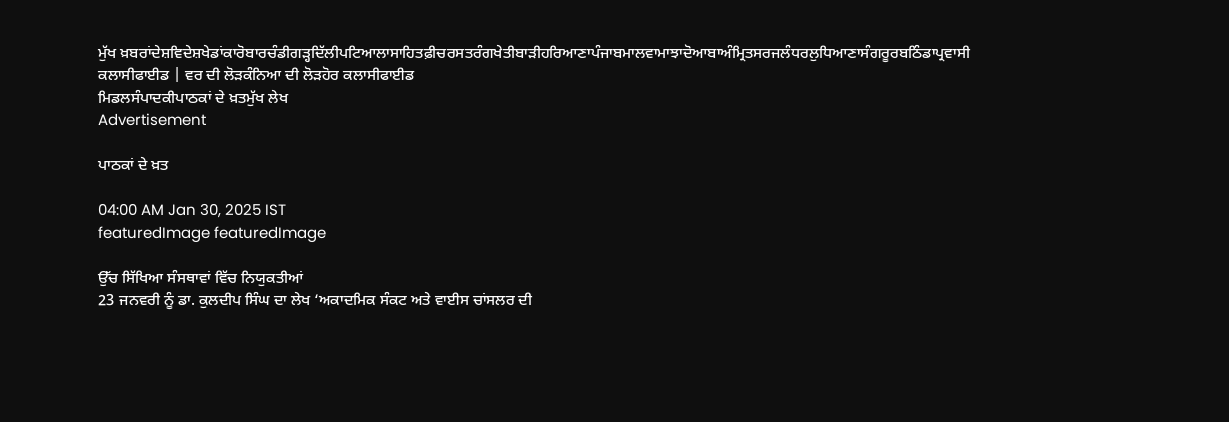ਮੁੱਖ ਖ਼ਬਰਾਂਦੇਸ਼ਵਿਦੇਸ਼ਖੇਡਾਂਕਾਰੋਬਾਰਚੰਡੀਗੜ੍ਹਦਿੱਲੀਪਟਿਆਲਾਸਾਹਿਤਫ਼ੀਚਰਸਤਰੰਗਖੇਤੀਬਾੜੀਹਰਿਆਣਾਪੰਜਾਬਮਾਲਵਾਮਾਝਾਦੋਆਬਾਅੰਮ੍ਰਿਤਸਰਜਲੰਧਰਲੁਧਿਆਣਾਸੰਗਰੂਰਬਠਿੰਡਾਪ੍ਰਵਾਸੀ
ਕਲਾਸੀਫਾਈਡ | ਵਰ ਦੀ ਲੋੜਕੰਨਿਆ ਦੀ ਲੋੜਹੋਰ ਕਲਾਸੀਫਾਈਡ
ਮਿਡਲਸੰਪਾਦਕੀਪਾਠਕਾਂ ਦੇ ਖ਼ਤਮੁੱਖ ਲੇਖ
Advertisement

ਪਾਠਕਾਂ ਦੇ ਖ਼ਤ

04:00 AM Jan 30, 2025 IST
featuredImage featuredImage

ਉੱਚ ਸਿੱਖਿਆ ਸੰਸਥਾਵਾਂ ਵਿੱਚ ਨਿਯੁਕਤੀਆਂ
23 ਜਨਵਰੀ ਨੂੰ ਡਾ. ਕੁਲਦੀਪ ਸਿੰਘ ਦਾ ਲੇਖ ‘ਅਕਾਦਮਿਕ ਸੰਕਟ ਅਤੇ ਵਾਈਸ ਚਾਂਸਲਰ ਦੀ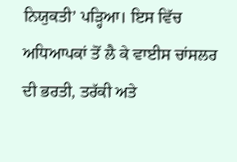ਨਿਯੁਕਤੀ’ ਪੜ੍ਹਿਆ। ਇਸ ਵਿੱਚ ਅਧਿਆਪਕਾਂ ਤੋਂ ਲੈ ਕੇ ਵਾਈਸ ਚਾਂਸਲਰ ਦੀ ਭਰਤੀ, ਤਰੱਕੀ ਅਤੇ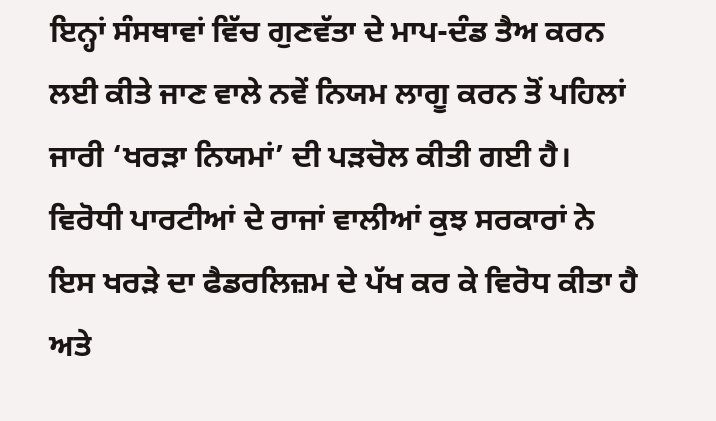ਇਨ੍ਹਾਂ ਸੰਸਥਾਵਾਂ ਵਿੱਚ ਗੁਣਵੱਤਾ ਦੇ ਮਾਪ-ਦੰਡ ਤੈਅ ਕਰਨ ਲਈ ਕੀਤੇ ਜਾਣ ਵਾਲੇ ਨਵੇਂ ਨਿਯਮ ਲਾਗੂ ਕਰਨ ਤੋਂ ਪਹਿਲਾਂ ਜਾਰੀ ‘ਖਰੜਾ ਨਿਯਮਾਂ’ ਦੀ ਪੜਚੋਲ ਕੀਤੀ ਗਈ ਹੈ। ਵਿਰੋਧੀ ਪਾਰਟੀਆਂ ਦੇ ਰਾਜਾਂ ਵਾਲੀਆਂ ਕੁਝ ਸਰਕਾਰਾਂ ਨੇ ਇਸ ਖਰੜੇ ਦਾ ਫੈਡਰਲਿਜ਼ਮ ਦੇ ਪੱਖ ਕਰ ਕੇ ਵਿਰੋਧ ਕੀਤਾ ਹੈ ਅਤੇ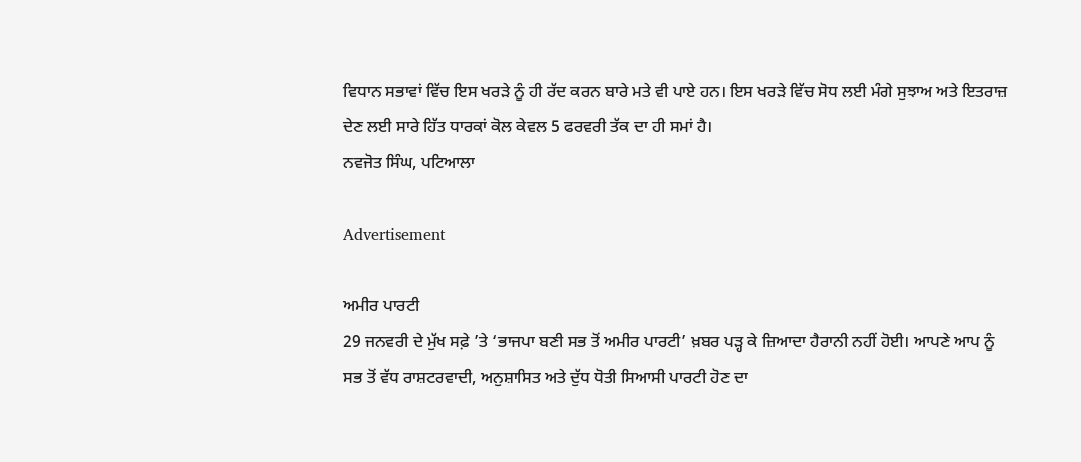ਵਿਧਾਨ ਸਭਾਵਾਂ ਵਿੱਚ ਇਸ ਖਰੜੇ ਨੂੰ ਹੀ ਰੱਦ ਕਰਨ ਬਾਰੇ ਮਤੇ ਵੀ ਪਾਏ ਹਨ। ਇਸ ਖਰੜੇ ਵਿੱਚ ਸੋਧ ਲਈ ਮੰਗੇ ਸੁਝਾਅ ਅਤੇ ਇਤਰਾਜ਼ ਦੇਣ ਲਈ ਸਾਰੇ ਹਿੱਤ ਧਾਰਕਾਂ ਕੋਲ ਕੇਵਲ 5 ਫਰਵਰੀ ਤੱਕ ਦਾ ਹੀ ਸਮਾਂ ਹੈ।
ਨਵਜੋਤ ਸਿੰਘ, ਪਟਿਆਲਾ

Advertisement

ਅਮੀਰ ਪਾਰਟੀ
29 ਜਨਵਰੀ ਦੇ ਮੁੱਖ ਸਫ਼ੇ ’ਤੇ ‘ਭਾਜਪਾ ਬਣੀ ਸਭ ਤੋਂ ਅਮੀਰ ਪਾਰਟੀ’ ਖ਼ਬਰ ਪੜ੍ਹ ਕੇ ਜ਼ਿਆਦਾ ਹੈਰਾਨੀ ਨਹੀਂ ਹੋਈ। ਆਪਣੇ ਆਪ ਨੂੰ ਸਭ ਤੋਂ ਵੱਧ ਰਾਸ਼ਟਰਵਾਦੀ, ਅਨੁਸ਼ਾਸਿਤ ਅਤੇ ਦੁੱਧ ਧੋਤੀ ਸਿਆਸੀ ਪਾਰਟੀ ਹੋਣ ਦਾ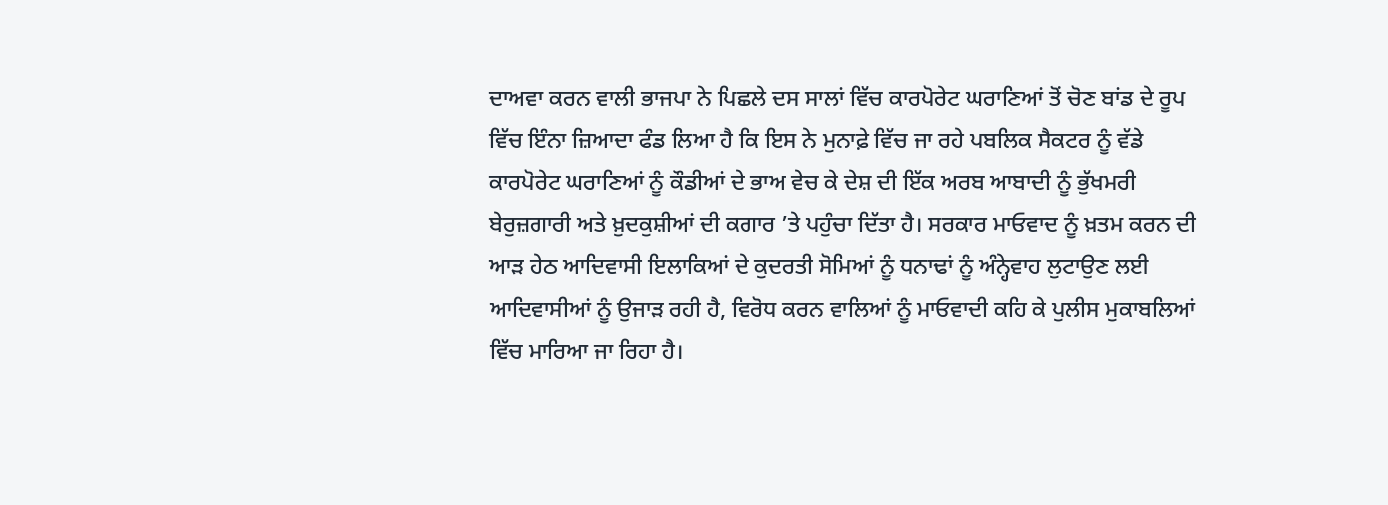ਦਾਅਵਾ ਕਰਨ ਵਾਲੀ ਭਾਜਪਾ ਨੇ ਪਿਛਲੇ ਦਸ ਸਾਲਾਂ ਵਿੱਚ ਕਾਰਪੋਰੇਟ ਘਰਾਣਿਆਂ ਤੋਂ ਚੋਣ ਬਾਂਡ ਦੇ ਰੂਪ ਵਿੱਚ ਇੰਨਾ ਜ਼ਿਆਦਾ ਫੰਡ ਲਿਆ ਹੈ ਕਿ ਇਸ ਨੇ ਮੁਨਾਫ਼ੇ ਵਿੱਚ ਜਾ ਰਹੇ ਪਬਲਿਕ ਸੈਕਟਰ ਨੂੰ ਵੱਡੇ ਕਾਰਪੋਰੇਟ ਘਰਾਣਿਆਂ ਨੂੰ ਕੌਡੀਆਂ ਦੇ ਭਾਅ ਵੇਚ ਕੇ ਦੇਸ਼ ਦੀ ਇੱਕ ਅਰਬ ਆਬਾਦੀ ਨੂੰ ਭੁੱਖਮਰੀ ਬੇਰੁਜ਼ਗਾਰੀ ਅਤੇ ਖ਼ੁਦਕੁਸ਼ੀਆਂ ਦੀ ਕਗਾਰ ’ਤੇ ਪਹੁੰਚਾ ਦਿੱਤਾ ਹੈ। ਸਰਕਾਰ ਮਾਓਵਾਦ ਨੂੰ ਖ਼ਤਮ ਕਰਨ ਦੀ ਆੜ ਹੇਠ ਆਦਿਵਾਸੀ ਇਲਾਕਿਆਂ ਦੇ ਕੁਦਰਤੀ ਸੋਮਿਆਂ ਨੂੰ ਧਨਾਢਾਂ ਨੂੰ ਅੰਨ੍ਹੇਵਾਹ ਲੁਟਾਉਣ ਲਈ ਆਦਿਵਾਸੀਆਂ ਨੂੰ ਉਜਾੜ ਰਹੀ ਹੈ, ਵਿਰੋਧ ਕਰਨ ਵਾਲਿਆਂ ਨੂੰ ਮਾਓਵਾਦੀ ਕਹਿ ਕੇ ਪੁਲੀਸ ਮੁਕਾਬਲਿਆਂ ਵਿੱਚ ਮਾਰਿਆ ਜਾ ਰਿਹਾ ਹੈ।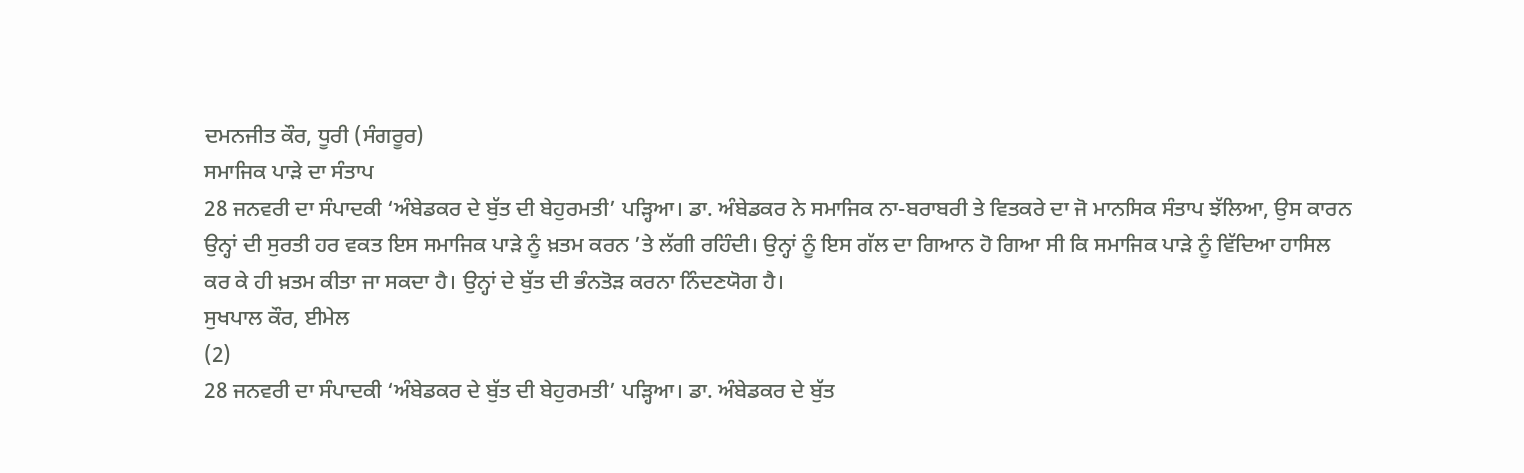ਦਮਨਜੀਤ ਕੌਰ, ਧੂਰੀ (ਸੰਗਰੂਰ)
ਸਮਾਜਿਕ ਪਾੜੇ ਦਾ ਸੰਤਾਪ
28 ਜਨਵਰੀ ਦਾ ਸੰਪਾਦਕੀ ‘ਅੰਬੇਡਕਰ ਦੇ ਬੁੱਤ ਦੀ ਬੇਹੁਰਮਤੀ’ ਪੜ੍ਹਿਆ। ਡਾ. ਅੰਬੇਡਕਰ ਨੇ ਸਮਾਜਿਕ ਨਾ-ਬਰਾਬਰੀ ਤੇ ਵਿਤਕਰੇ ਦਾ ਜੋ ਮਾਨਸਿਕ ਸੰਤਾਪ ਝੱਲਿਆ, ਉਸ ਕਾਰਨ ਉਨ੍ਹਾਂ ਦੀ ਸੁਰਤੀ ਹਰ ਵਕਤ ਇਸ ਸਮਾਜਿਕ ਪਾੜੇ ਨੂੰ ਖ਼ਤਮ ਕਰਨ ’ਤੇ ਲੱਗੀ ਰਹਿੰਦੀ। ਉਨ੍ਹਾਂ ਨੂੰ ਇਸ ਗੱਲ ਦਾ ਗਿਆਨ ਹੋ ਗਿਆ ਸੀ ਕਿ ਸਮਾਜਿਕ ਪਾੜੇ ਨੂੰ ਵਿੱਦਿਆ ਹਾਸਿਲ ਕਰ ਕੇ ਹੀ ਖ਼ਤਮ ਕੀਤਾ ਜਾ ਸਕਦਾ ਹੈ। ਉਨ੍ਹਾਂ ਦੇ ਬੁੱਤ ਦੀ ਭੰਨਤੋੜ ਕਰਨਾ ਨਿੰਦਣਯੋਗ ਹੈ।
ਸੁਖਪਾਲ ਕੌਰ, ਈਮੇਲ
(2)
28 ਜਨਵਰੀ ਦਾ ਸੰਪਾਦਕੀ ‘ਅੰਬੇਡਕਰ ਦੇ ਬੁੱਤ ਦੀ ਬੇਹੁਰਮਤੀ’ ਪੜ੍ਹਿਆ। ਡਾ. ਅੰਬੇਡਕਰ ਦੇ ਬੁੱਤ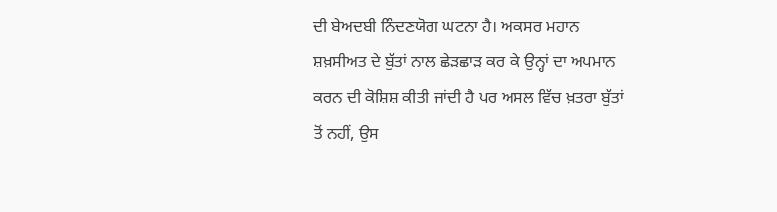ਦੀ ਬੇਅਦਬੀ ਨਿੰਦਣਯੋਗ ਘਟਨਾ ਹੈ। ਅਕਸਰ ਮਹਾਨ ਸ਼ਖ਼ਸੀਅਤ ਦੇ ਬੁੱਤਾਂ ਨਾਲ ਛੇੜਛਾੜ ਕਰ ਕੇ ਉਨ੍ਹਾਂ ਦਾ ਅਪਮਾਨ ਕਰਨ ਦੀ ਕੋਸ਼ਿਸ਼ ਕੀਤੀ ਜਾਂਦੀ ਹੈ ਪਰ ਅਸਲ ਵਿੱਚ ਖ਼ਤਰਾ ਬੁੱਤਾਂ ਤੋਂ ਨਹੀਂ, ਉਸ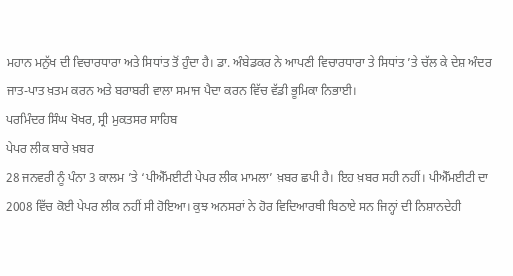ਮਹਾਨ ਮਨੁੱਖ ਦੀ ਵਿਚਾਰਧਾਰਾ ਅਤੇ ਸਿਧਾਂਤ ਤੋਂ ਹੁੰਦਾ ਹੈ। ਡਾ. ਅੰਬੇਡਕਰ ਨੇ ਆਪਣੀ ਵਿਚਾਰਧਾਰਾ ਤੇ ਸਿਧਾਂਤ ’ਤੇ ਚੱਲ ਕੇ ਦੇਸ਼ ਅੰਦਰ ਜਾਤ-ਪਾਤ ਖ਼ਤਮ ਕਰਨ ਅਤੇ ਬਰਾਬਰੀ ਵਾਲਾ ਸਮਾਜ ਪੈਦਾ ਕਰਨ ਵਿੱਚ ਵੱਡੀ ਭੂਮਿਕਾ ਨਿਭਾਈ।
ਪਰਮਿੰਦਰ ਸਿੰਘ ਖੋਖਰ, ਸ੍ਰੀ ਮੁਕਤਸਰ ਸਾਹਿਬ
ਪੇਪਰ ਲੀਕ ਬਾਰੇ ਖ਼ਬਰ
28 ਜਨਵਰੀ ਨੂੰ ਪੰਨਾ 3 ਕਾਲਮ ’ਤੇ ‘ਪੀਐੱਮਈਟੀ ਪੇਪਰ ਲੀਕ ਮਾਮਲਾ’ ਖ਼ਬਰ ਛਪੀ ਹੈ। ਇਹ ਖ਼ਬਰ ਸਹੀ ਨਹੀਂ। ਪੀਐੱਮਈਟੀ ਦਾ 2008 ਵਿੱਚ ਕੋਈ ਪੇਪਰ ਲੀਕ ਨਹੀਂ ਸੀ ਹੋਇਆ। ਕੁਝ ਅਨਸਰਾਂ ਨੇ ਹੋਰ ਵਿਦਿਆਰਥੀ ਬਿਠਾਏ ਸਨ ਜਿਨ੍ਹਾਂ ਦੀ ਨਿਸ਼ਾਨਦੇਹੀ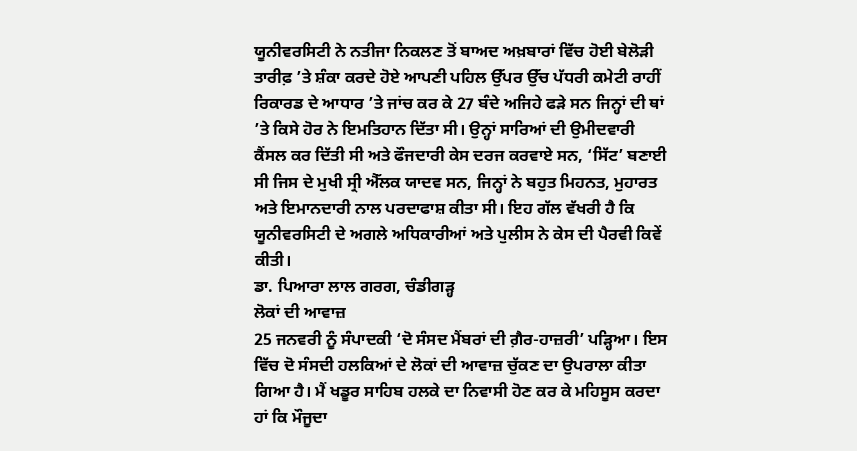ਯੂਨੀਵਰਸਿਟੀ ਨੇ ਨਤੀਜਾ ਨਿਕਲਣ ਤੋਂ ਬਾਅਦ ਅਖ਼ਬਾਰਾਂ ਵਿੱਚ ਹੋਈ ਬੇਲੋੜੀ ਤਾਰੀਫ਼ ’ਤੇ ਸ਼ੰਕਾ ਕਰਦੇ ਹੋਏ ਆਪਣੀ ਪਹਿਲ ਉੱਪਰ ਉੱਚ ਪੱਧਰੀ ਕਮੇਟੀ ਰਾਹੀਂ ਰਿਕਾਰਡ ਦੇ ਆਧਾਰ ’ਤੇ ਜਾਂਚ ਕਰ ਕੇ 27 ਬੰਦੇ ਅਜਿਹੇ ਫੜੇ ਸਨ ਜਿਨ੍ਹਾਂ ਦੀ ਥਾਂ ’ਤੇ ਕਿਸੇ ਹੋਰ ਨੇ ਇਮਤਿਹਾਨ ਦਿੱਤਾ ਸੀ। ਉਨ੍ਹਾਂ ਸਾਰਿਆਂ ਦੀ ਉਮੀਦਵਾਰੀ ਕੈਂਸਲ ਕਰ ਦਿੱਤੀ ਸੀ ਅਤੇ ਫੌਜਦਾਰੀ ਕੇਸ ਦਰਜ ਕਰਵਾਏ ਸਨ, ‘ਸਿੱਟ’ ਬਣਾਈ ਸੀ ਜਿਸ ਦੇ ਮੁਖੀ ਸ੍ਰੀ ਐੱਲਕ ਯਾਦਵ ਸਨ, ਜਿਨ੍ਹਾਂ ਨੇ ਬਹੁਤ ਮਿਹਨਤ, ਮੁਹਾਰਤ ਅਤੇ ਇਮਾਨਦਾਰੀ ਨਾਲ ਪਰਦਾਫਾਸ਼ ਕੀਤਾ ਸੀ। ਇਹ ਗੱਲ ਵੱਖਰੀ ਹੈ ਕਿ ਯੂਨੀਵਰਸਿਟੀ ਦੇ ਅਗਲੇ ਅਧਿਕਾਰੀਆਂ ਅਤੇ ਪੁਲੀਸ ਨੇ ਕੇਸ ਦੀ ਪੈਰਵੀ ਕਿਵੇਂ ਕੀਤੀ।
ਡਾ. ਪਿਆਰਾ ਲਾਲ ਗਰਗ, ਚੰਡੀਗੜ੍ਹ
ਲੋਕਾਂ ਦੀ ਆਵਾਜ਼
25 ਜਨਵਰੀ ਨੂੰ ਸੰਪਾਦਕੀ ‘ਦੋ ਸੰਸਦ ਮੈਂਬਰਾਂ ਦੀ ਗ਼ੈਰ-ਹਾਜ਼ਰੀ’ ਪੜ੍ਹਿਆ। ਇਸ ਵਿੱਚ ਦੋ ਸੰਸਦੀ ਹਲਕਿਆਂ ਦੇ ਲੋਕਾਂ ਦੀ ਆਵਾਜ਼ ਚੁੱਕਣ ਦਾ ਉਪਰਾਲਾ ਕੀਤਾ ਗਿਆ ਹੈ। ਮੈਂ ਖਡੂਰ ਸਾਹਿਬ ਹਲਕੇ ਦਾ ਨਿਵਾਸੀ ਹੋਣ ਕਰ ਕੇ ਮਹਿਸੂਸ ਕਰਦਾ ਹਾਂ ਕਿ ਮੌਜੂਦਾ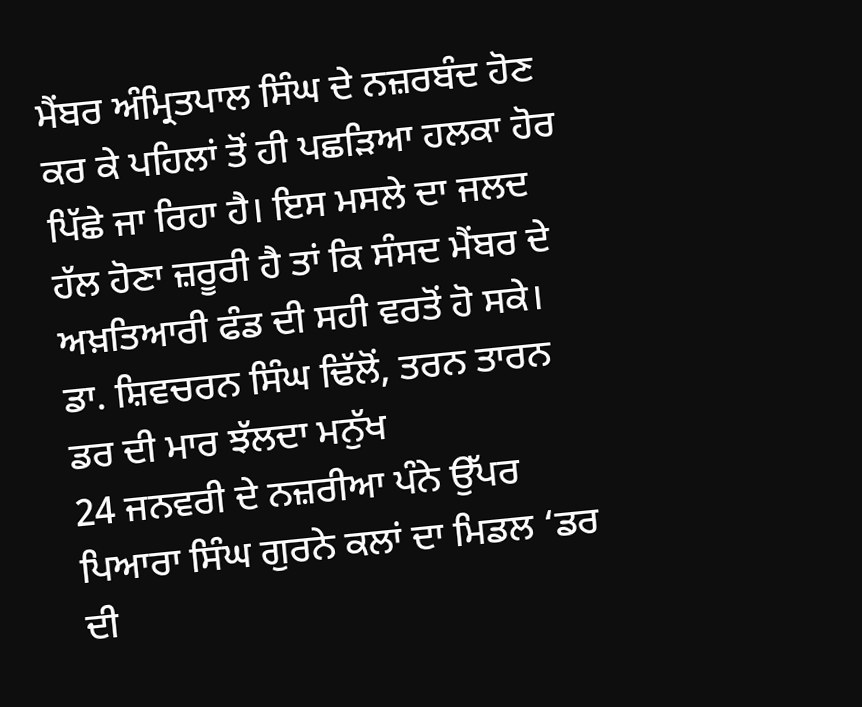ਮੈਂਬਰ ਅੰਮ੍ਰਿਤਪਾਲ ਸਿੰਘ ਦੇ ਨਜ਼ਰਬੰਦ ਹੋਣ ਕਰ ਕੇ ਪਹਿਲਾਂ ਤੋਂ ਹੀ ਪਛੜਿਆ ਹਲਕਾ ਹੋਰ ਪਿੱਛੇ ਜਾ ਰਿਹਾ ਹੈ। ਇਸ ਮਸਲੇ ਦਾ ਜਲਦ ਹੱਲ ਹੋਣਾ ਜ਼ਰੂਰੀ ਹੈ ਤਾਂ ਕਿ ਸੰਸਦ ਮੈਂਬਰ ਦੇ ਅਖ਼ਤਿਆਰੀ ਫੰਡ ਦੀ ਸਹੀ ਵਰਤੋਂ ਹੋ ਸਕੇ।
ਡਾ. ਸ਼ਿਵਚਰਨ ਸਿੰਘ ਢਿੱਲੋਂ, ਤਰਨ ਤਾਰਨ
ਡਰ ਦੀ ਮਾਰ ਝੱਲਦਾ ਮਨੁੱਖ
24 ਜਨਵਰੀ ਦੇ ਨਜ਼ਰੀਆ ਪੰਨੇ ਉੱਪਰ ਪਿਆਰਾ ਸਿੰਘ ਗੁਰਨੇ ਕਲਾਂ ਦਾ ਮਿਡਲ ‘ਡਰ ਦੀ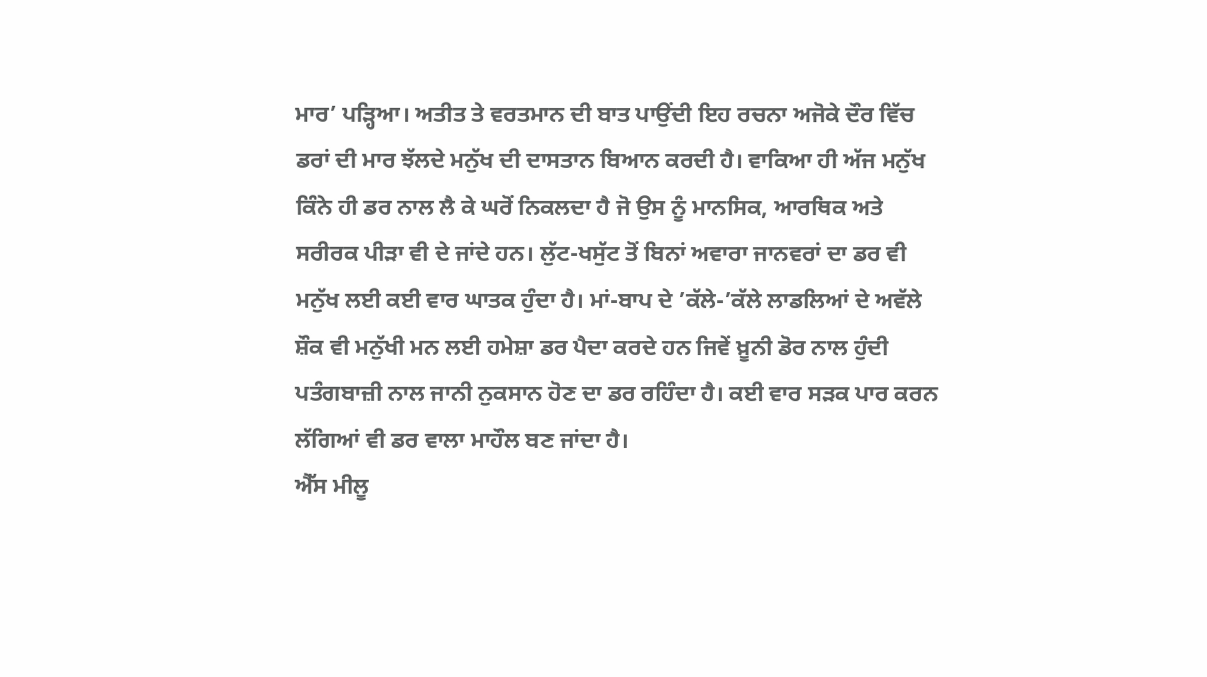ਮਾਰ’ ਪੜ੍ਹਿਆ। ਅਤੀਤ ਤੇ ਵਰਤਮਾਨ ਦੀ ਬਾਤ ਪਾਉਂਦੀ ਇਹ ਰਚਨਾ ਅਜੋਕੇ ਦੌਰ ਵਿੱਚ ਡਰਾਂ ਦੀ ਮਾਰ ਝੱਲਦੇ ਮਨੁੱਖ ਦੀ ਦਾਸਤਾਨ ਬਿਆਨ ਕਰਦੀ ਹੈ। ਵਾਕਿਆ ਹੀ ਅੱਜ ਮਨੁੱਖ ਕਿੰਨੇ ਹੀ ਡਰ ਨਾਲ ਲੈ ਕੇ ਘਰੋਂ ਨਿਕਲਦਾ ਹੈ ਜੋ ਉਸ ਨੂੰ ਮਾਨਸਿਕ, ਆਰਥਿਕ ਅਤੇ ਸਰੀਰਕ ਪੀੜਾ ਵੀ ਦੇ ਜਾਂਦੇ ਹਨ। ਲੁੱਟ-ਖਸੁੱਟ ਤੋਂ ਬਿਨਾਂ ਅਵਾਰਾ ਜਾਨਵਰਾਂ ਦਾ ਡਰ ਵੀ ਮਨੁੱਖ ਲਈ ਕਈ ਵਾਰ ਘਾਤਕ ਹੁੰਦਾ ਹੈ। ਮਾਂ-ਬਾਪ ਦੇ ’ਕੱਲੇ-’ਕੱਲੇ ਲਾਡਲਿਆਂ ਦੇ ਅਵੱਲੇ ਸ਼ੌਕ ਵੀ ਮਨੁੱਖੀ ਮਨ ਲਈ ਹਮੇਸ਼ਾ ਡਰ ਪੈਦਾ ਕਰਦੇ ਹਨ ਜਿਵੇਂ ਖ਼ੂਨੀ ਡੋਰ ਨਾਲ ਹੁੰਦੀ ਪਤੰਗਬਾਜ਼ੀ ਨਾਲ ਜਾਨੀ ਨੁਕਸਾਨ ਹੋਣ ਦਾ ਡਰ ਰਹਿੰਦਾ ਹੈ। ਕਈ ਵਾਰ ਸੜਕ ਪਾਰ ਕਰਨ ਲੱਗਿਆਂ ਵੀ ਡਰ ਵਾਲਾ ਮਾਹੌਲ ਬਣ ਜਾਂਦਾ ਹੈ।
ਐੱਸ ਮੀਲੂ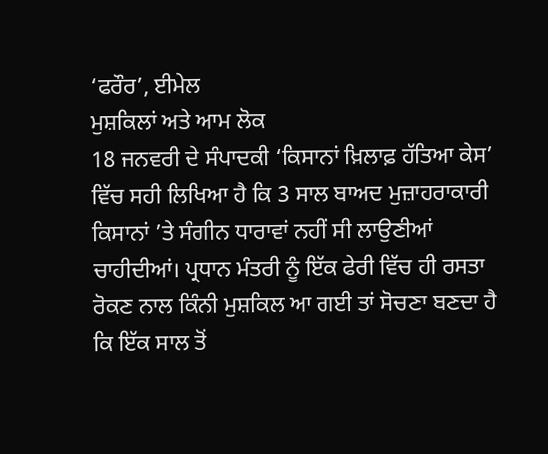‘ਫਰੌਰ’, ਈਮੇਲ
ਮੁਸ਼ਕਿਲਾਂ ਅਤੇ ਆਮ ਲੋਕ
18 ਜਨਵਰੀ ਦੇ ਸੰਪਾਦਕੀ ‘ਕਿਸਾਨਾਂ ਖ਼ਿਲਾਫ਼ ਹੱਤਿਆ ਕੇਸ’ ਵਿੱਚ ਸਹੀ ਲਿਖਿਆ ਹੈ ਕਿ 3 ਸਾਲ ਬਾਅਦ ਮੁਜ਼ਾਹਰਾਕਾਰੀ ਕਿਸਾਨਾਂ ’ਤੇ ਸੰਗੀਨ ਧਾਰਾਵਾਂ ਨਹੀਂ ਸੀ ਲਾਉਣੀਆਂ ਚਾਹੀਦੀਆਂ। ਪ੍ਰਧਾਨ ਮੰਤਰੀ ਨੂੰ ਇੱਕ ਫੇਰੀ ਵਿੱਚ ਹੀ ਰਸਤਾ ਰੋਕਣ ਨਾਲ ਕਿੰਨੀ ਮੁਸ਼ਕਿਲ ਆ ਗਈ ਤਾਂ ਸੋਚਣਾ ਬਣਦਾ ਹੈ ਕਿ ਇੱਕ ਸਾਲ ਤੋਂ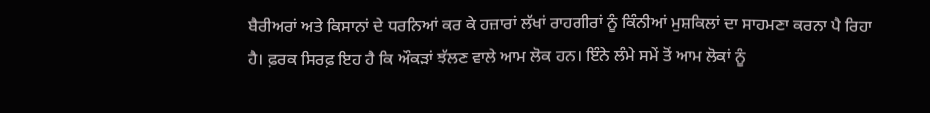ਬੈਰੀਅਰਾਂ ਅਤੇ ਕਿਸਾਨਾਂ ਦੇ ਧਰਨਿਆਂ ਕਰ ਕੇ ਹਜ਼ਾਰਾਂ ਲੱਖਾਂ ਰਾਹਗੀਰਾਂ ਨੂੰ ਕਿੰਨੀਆਂ ਮੁਸ਼ਕਿਲਾਂ ਦਾ ਸਾਹਮਣਾ ਕਰਨਾ ਪੈ ਰਿਹਾ ਹੈ। ਫ਼ਰਕ ਸਿਰਫ਼ ਇਹ ਹੈ ਕਿ ਔਕੜਾਂ ਝੱਲਣ ਵਾਲੇ ਆਮ ਲੋਕ ਹਨ। ਇੰਨੇ ਲੰਮੇ ਸਮੇਂ ਤੋਂ ਆਮ ਲੋਕਾਂ ਨੂੰ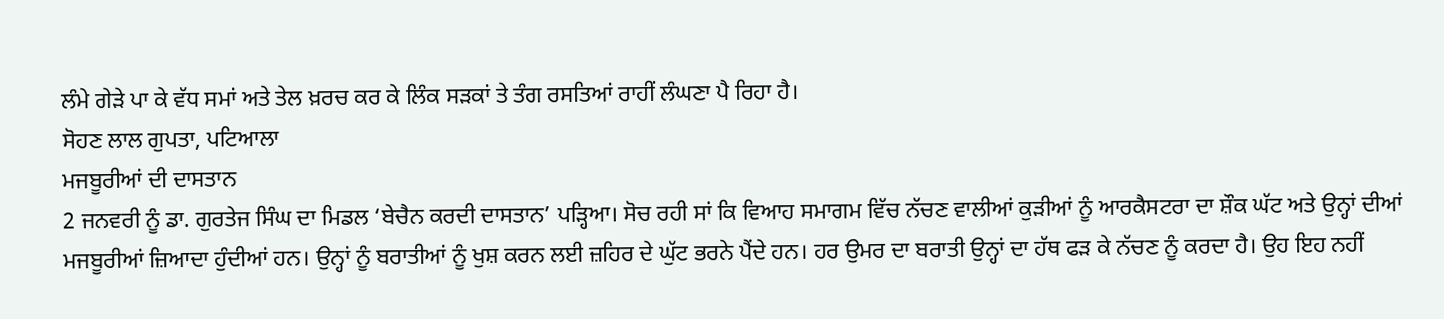ਲੰਮੇ ਗੇੜੇ ਪਾ ਕੇ ਵੱਧ ਸਮਾਂ ਅਤੇ ਤੇਲ ਖ਼ਰਚ ਕਰ ਕੇ ਲਿੰਕ ਸੜਕਾਂ ਤੇ ਤੰਗ ਰਸਤਿਆਂ ਰਾਹੀਂ ਲੰਘਣਾ ਪੈ ਰਿਹਾ ਹੈ।
ਸੋਹਣ ਲਾਲ ਗੁਪਤਾ, ਪਟਿਆਲਾ
ਮਜਬੂਰੀਆਂ ਦੀ ਦਾਸਤਾਨ
2 ਜਨਵਰੀ ਨੂੰ ਡਾ. ਗੁਰਤੇਜ ਸਿੰਘ ਦਾ ਮਿਡਲ ‘ਬੇਚੈਨ ਕਰਦੀ ਦਾਸਤਾਨ’ ਪੜ੍ਹਿਆ। ਸੋਚ ਰਹੀ ਸਾਂ ਕਿ ਵਿਆਹ ਸਮਾਗਮ ਵਿੱਚ ਨੱਚਣ ਵਾਲੀਆਂ ਕੁੜੀਆਂ ਨੂੰ ਆਰਕੈਸਟਰਾ ਦਾ ਸ਼ੌਕ ਘੱਟ ਅਤੇ ਉਨ੍ਹਾਂ ਦੀਆਂ ਮਜਬੂਰੀਆਂ ਜ਼ਿਆਦਾ ਹੁੰਦੀਆਂ ਹਨ। ਉਨ੍ਹਾਂ ਨੂੰ ਬਰਾਤੀਆਂ ਨੂੰ ਖੁਸ਼ ਕਰਨ ਲਈ ਜ਼ਹਿਰ ਦੇ ਘੁੱਟ ਭਰਨੇ ਪੈਂਦੇ ਹਨ। ਹਰ ਉਮਰ ਦਾ ਬਰਾਤੀ ਉਨ੍ਹਾਂ ਦਾ ਹੱਥ ਫੜ ਕੇ ਨੱਚਣ ਨੂੰ ਕਰਦਾ ਹੈ। ਉਹ ਇਹ ਨਹੀਂ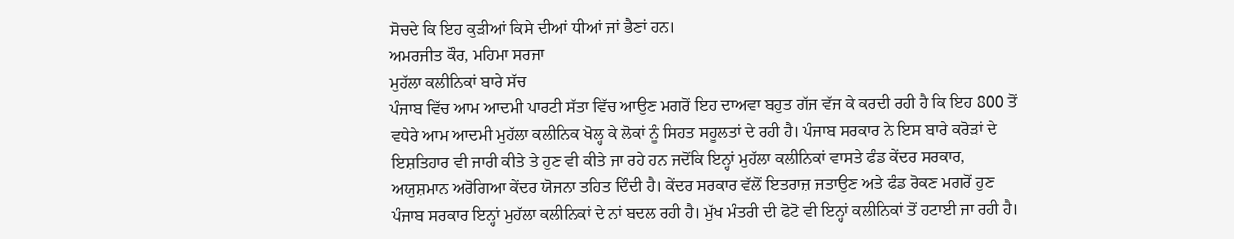ਸੋਚਦੇ ਕਿ ਇਹ ਕੁੜੀਆਂ ਕਿਸੇ ਦੀਆਂ ਧੀਆਂ ਜਾਂ ਭੈਣਾਂ ਹਨ।
ਅਮਰਜੀਤ ਕੌਰ, ਮਹਿਮਾ ਸਰਜਾ
ਮੁਹੱਲਾ ਕਲੀਨਿਕਾਂ ਬਾਰੇ ਸੱਚ
ਪੰਜਾਬ ਵਿੱਚ ਆਮ ਆਦਮੀ ਪਾਰਟੀ ਸੱਤਾ ਵਿੱਚ ਆਉਣ ਮਗਰੋਂ ਇਹ ਦਾਅਵਾ ਬਹੁਤ ਗੱਜ ਵੱਜ ਕੇ ਕਰਦੀ ਰਹੀ ਹੈ ਕਿ ਇਹ 800 ਤੋਂ ਵਧੇਰੇ ਆਮ ਆਦਮੀ ਮੁਹੱਲਾ ਕਲੀਨਿਕ ਖੋਲ੍ਹ ਕੇ ਲੋਕਾਂ ਨੂੰ ਸਿਹਤ ਸਹੂਲਤਾਂ ਦੇ ਰਹੀ ਹੈ। ਪੰਜਾਬ ਸਰਕਾਰ ਨੇ ਇਸ ਬਾਰੇ ਕਰੋੜਾਂ ਦੇ ਇਸ਼ਤਿਹਾਰ ਵੀ ਜਾਰੀ ਕੀਤੇ ਤੇ ਹੁਣ ਵੀ ਕੀਤੇ ਜਾ ਰਹੇ ਹਨ ਜਦੋਂਕਿ ਇਨ੍ਹਾਂ ਮੁਹੱਲਾ ਕਲੀਨਿਕਾਂ ਵਾਸਤੇ ਫੰਡ ਕੇਂਦਰ ਸਰਕਾਰ, ਅਯੁਸ਼ਮਾਨ ਅਰੋਗਿਆ ਕੇਂਦਰ ਯੋਜਨਾ ਤਹਿਤ ਦਿੰਦੀ ਹੈ। ਕੇਂਦਰ ਸਰਕਾਰ ਵੱਲੋਂ ਇਤਰਾਜ਼ ਜਤਾਉਣ ਅਤੇ ਫੰਡ ਰੋਕਣ ਮਗਰੋਂ ਹੁਣ ਪੰਜਾਬ ਸਰਕਾਰ ਇਨ੍ਹਾਂ ਮੁਹੱਲਾ ਕਲੀਨਿਕਾਂ ਦੇ ਨਾਂ ਬਦਲ ਰਹੀ ਹੈ। ਮੁੱਖ ਮੰਤਰੀ ਦੀ ਫੋਟੋ ਵੀ ਇਨ੍ਹਾਂ ਕਲੀਨਿਕਾਂ ਤੋਂ ਹਟਾਈ ਜਾ ਰਹੀ ਹੈ।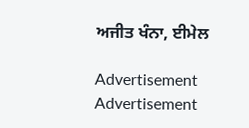ਅਜੀਤ ਖੰਨਾ, ਈਮੇਲ

Advertisement
Advertisement